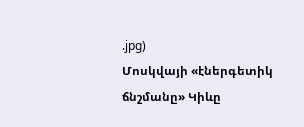.jpg)
Մոսկվայի «էներգետիկ ճնշմանը» Կիևը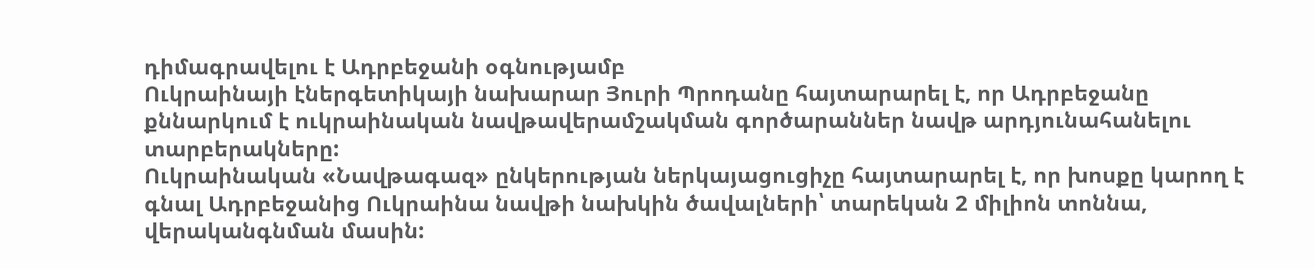դիմագրավելու է Ադրբեջանի օգնությամբ
Ուկրաինայի էներգետիկայի նախարար Յուրի Պրոդանը հայտարարել է, որ Ադրբեջանը քննարկում է ուկրաինական նավթավերամշակման գործարաններ նավթ արդյունահանելու տարբերակները:
Ուկրաինական «Նավթագազ» ընկերության ներկայացուցիչը հայտարարել է, որ խոսքը կարող է գնալ Ադրբեջանից Ուկրաինա նավթի նախկին ծավալների՝ տարեկան 2 միլիոն տոննա, վերականգնման մասին: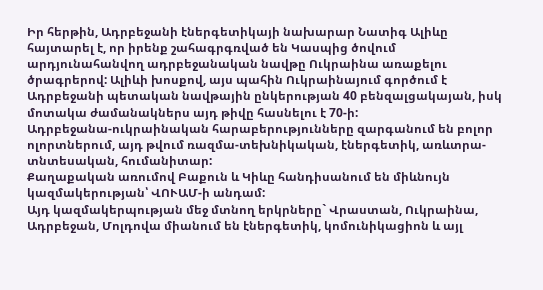Իր հերթին, Ադրբեջանի էներգետիկայի նախարար Նատիգ Ալիևը հայտարել է, որ իրենք շահագրգռված են Կասպից ծովում արդյունահանվող ադրբեջանական նավթը Ուկրաինա առաքելու ծրագրերով: Ալիևի խոսքով, այս պահին Ուկրաինայում գործում է Ադրբեջանի պետական նավթային ընկերության 40 բենզալցակայան, իսկ մոտակա ժամանակներս այդ թիվը հասնելու է 70-ի:
Ադրբեջանա-ուկրաինական հարաբերությունները զարգանում են բոլոր ոլորտներում, այդ թվում ռազմա-տեխնիկական, էներգետիկ, առևտրա-տնտեսական, հումանիտար:
Քաղաքական առումով Բաքուն և Կիևը հանդիսանում են միևնույն կազմակերության՝ ՎՈՒԱՄ-ի անդամ:
Այդ կազմակերպության մեջ մտնող երկրները` Վրաստան, Ուկրաինա, Ադրբեջան, Մոլդովա միանում են էներգետիկ, կոմունիկացիոն և այլ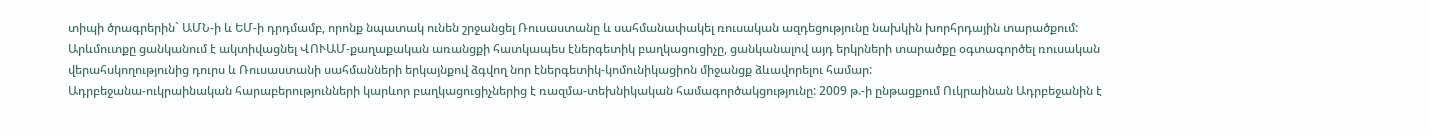տիպի ծրագրերին` ԱՄՆ-ի և ԵՄ-ի դրդմամբ, որոնք նպատակ ունեն շրջանցել Ռուսաստանը և սահմանափակել ռուսական ազդեցությունը նախկին խորհրդային տարածքում:
Արևմուտքը ցանկանում է ակտիվացնել ՎՈՒԱՄ-քաղաքական առանցքի հատկապես էներգետիկ բաղկացուցիչը, ցանկանալով այդ երկրների տարածքը օգտագործել ռուսական վերահսկողությունից դուրս և Ռուսաստանի սահմանների երկայնքով ձգվող նոր էներգետիկ-կոմունիկացիոն միջանցք ձևավորելու համար:
Ադրբեջանա-ուկրաինական հարաբերությունների կարևոր բաղկացուցիչներից է ռազմա-տեխնիկական համագործակցությունը: 2009 թ.-ի ընթացքում Ուկրաինան Ադրբեջանին է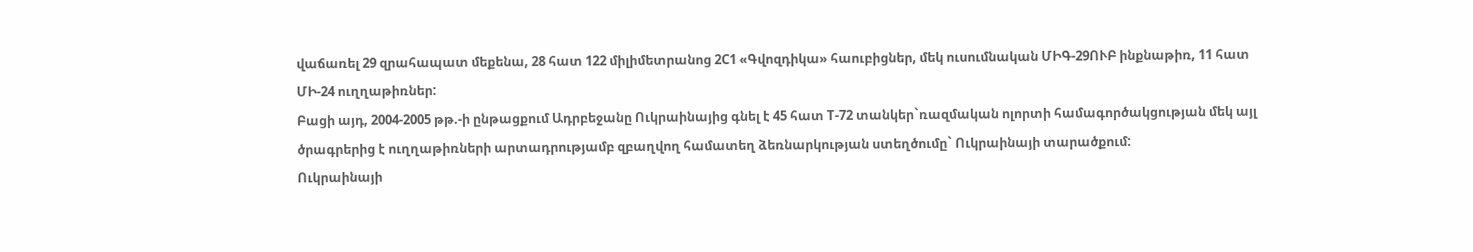վաճառել 29 զրահապատ մեքենա, 28 հատ 122 միլիմետրանոց 2C1 «Գվոզդիկա» հաուբիցներ, մեկ ուսումնական ՄԻԳ-29ՈՒԲ ինքնաթիռ, 11 հատ ՄԻ-24 ուղղաթիռներ:
Բացի այդ, 2004-2005 թթ.-ի ընթացքում Ադրբեջանը Ուկրաինայից գնել է 45 հատ T-72 տանկեր`ռազմական ոլորտի համագործակցության մեկ այլ ծրագրերից է ուղղաթիռների արտադրությամբ զբաղվող համատեղ ձեռնարկության ստեղծումը` Ուկրաինայի տարածքում:
Ուկրաինայի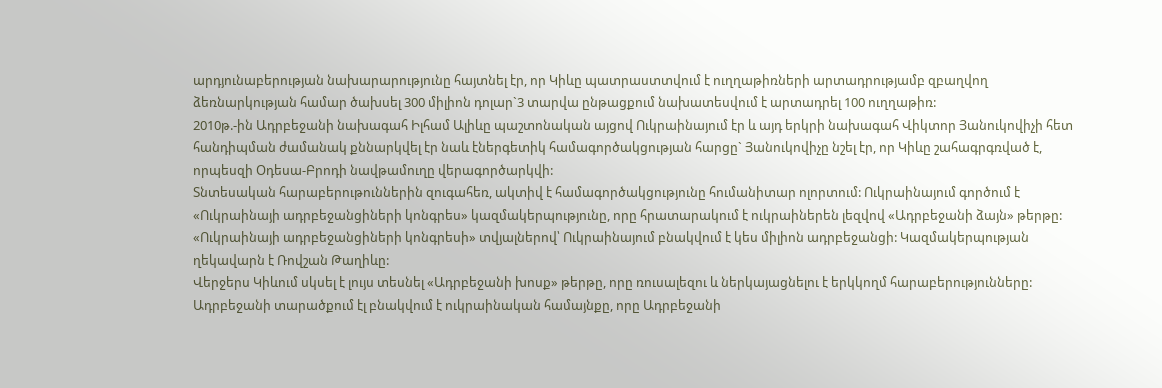արդյունաբերության նախարարությունը հայտնել էր, որ Կիևը պատրաստտվում է ուղղաթիռների արտադրությամբ զբաղվող ձեռնարկության համար ծախսել 300 միլիոն դոլար`3 տարվա ընթացքում նախատեսվում է արտադրել 100 ուղղաթիռ:
2010թ.-ին Ադրբեջանի նախագահ Իլհամ Ալիևը պաշտոնական այցով Ուկրաինայում էր և այդ երկրի նախագահ Վիկտոր Յանուկովիչի հետ հանդիպման ժամանակ քննարկվել էր նաև էներգետիկ համագործակցության հարցը` Յանուկովիչը նշել էր, որ Կիևը շահագրգռված է, որպեսզի Օդեսա-Բրոդի նավթամուղը վերագործարկվի:
Տնտեսական հարաբերութուններին զուգահեռ, ակտիվ է համագործակցությունը հումանիտար ոլորտում: Ուկրաինայում գործում է «Ուկրաինայի ադրբեջանցիների կոնգրես» կազմակերպությունը, որը հրատարակում է ուկրաիներեն լեզվով «Ադրբեջանի ձայն» թերթը:
«Ուկրաինայի ադրբեջանցիների կոնգրեսի» տվյալներով՝ Ուկրաինայում բնակվում է կես միլիոն ադրբեջանցի: Կազմակերպության ղեկավարն է Ռովշան Թաղիևը:
Վերջերս Կիևում սկսել է լույս տեսնել «Ադրբեջանի խոսք» թերթը, որը ռուսալեզու և ներկայացնելու է երկկողմ հարաբերությունները:
Ադրբեջանի տարածքում էլ բնակվում է ուկրաինական համայնքը, որը Ադրբեջանի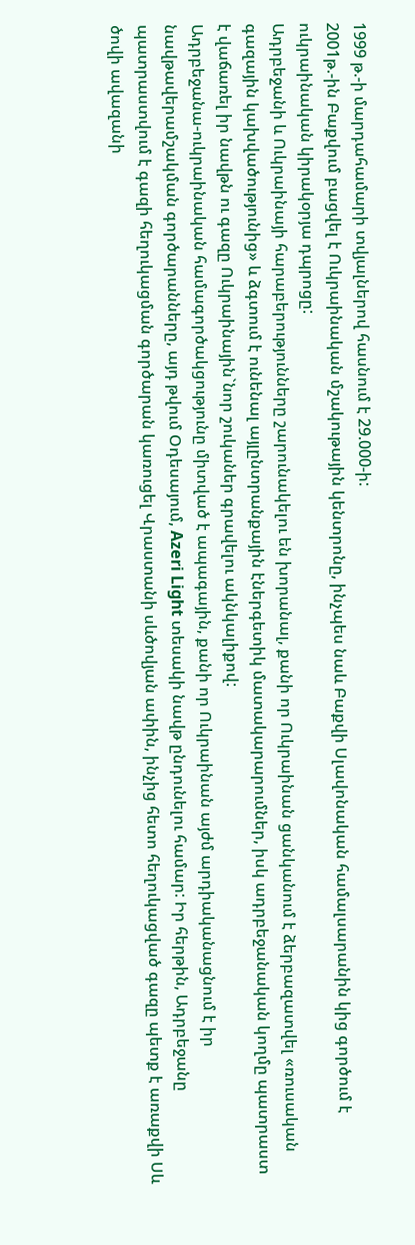1999 թ.-ի մարդահամարի տվյալներով հասնում է 29.000-ի:
2001թ.-ին Բաքվում բացվել է Ուկրաինական մշակութային կենտրոնը, ինչպես նաև Բաքվի Սլավոնական համալսարանին կից գործում է ուկրաինական կիրակօրյա դպրոցը:
Ադրբեջանի և Ուկրաինայի հարաբերությունները շարունակելու են խորանալ, քանի որ Ուկրաինան ցանկանում է ձերբազատվել «ռուսական գազային կախվածությունից» և ձգտում է ունենալ այլընտրանքային էներգետիկ մատակարարումներ, իսկ ադրբեջանական կողմը պատրաստ է վաճառել իր նավթն ու գազը Ուկրաինային`նոր շուկաներ գրավելու ակնկալիքով:
Ադրբեջանա-ուկրաինական համագործակցությունը միտված է ապագային, քանի որ Ուկրաինան այժմ արդիականացնում է իր նավթավերամշակման գործարանները, այդ թվում Օդեսայում, Azeri Light տեսակի նավթ ընդունելու համար: Իր հերթին, Ադրբեջանը պատրաստվում է գազի հեղուկացման գործարան կառուցել Վրաստանի սևծովյան ափին, ինչից հետո հեղուկացված գազը պետք է առաքվի Սև ծովի ավազանի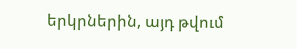երկրներին, այդ թվում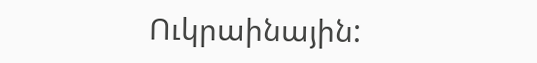Ուկրաինային: